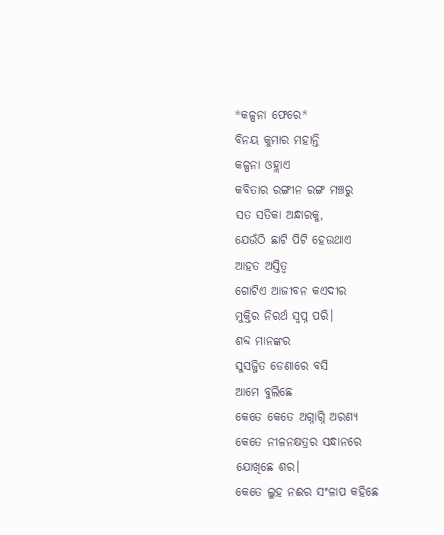*କଳ୍ପନା ଫେରେ*
ବିନୟ କୁମାର ମହାନ୍ତି
କଳ୍ପନା ଓହ୍ଲାଏ
କବିତାର ରଙ୍ଗୀନ ରଙ୍ଗ ମଞ୍ଚରୁ
ସତ ସତିକା ଅନ୍ଧାରକୁ,
ଯେଉଁଠି ଛାଟି ପିଟି ହେଉଥାଏ
ଆହତ ଅସ୍ତିତ୍ବ
ଗୋଟିଏ ଆଜୀବନ କଏଦୀର
ମୁକ୍ତିର ନିରର୍ଥ ସ୍ବପ୍ନ ପରି।
ଶବ୍ଦ ମାନଙ୍କର
ସୁସଜ୍ଜିତ ଡେଣାରେ ବସି
ଆମେ ବୁଲିଛେ
କେତେ କେତେ ଅଗ୍ନାଗ୍ନି ଅରଣ୍ୟ
କେତେ ନୀଳନକ୍ଷତ୍ରର ସନ୍ଧାନରେ
ଯୋଖିଛେ ଶର।
କେତେ ଲୁହ ନଈର ସଂଳାପ କହିଛେ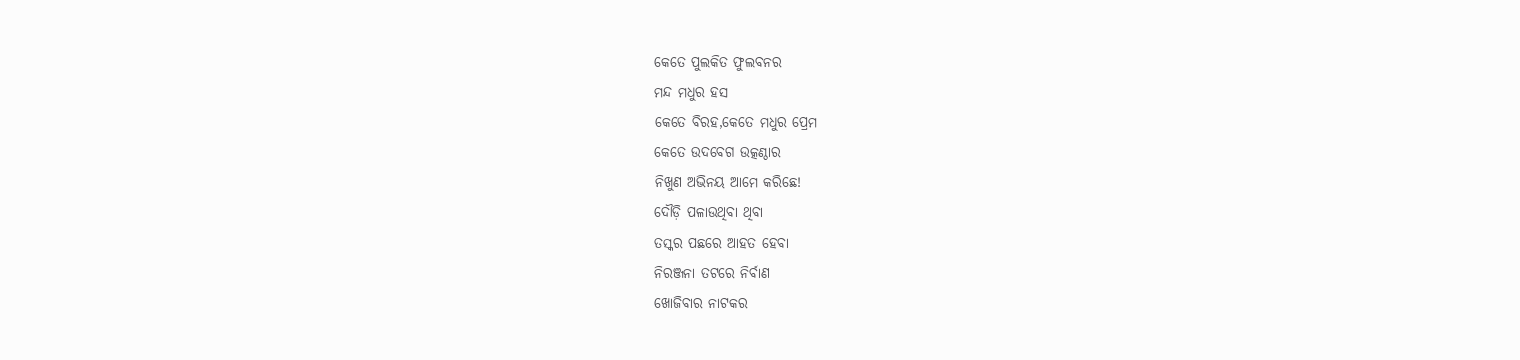କେତେ ପୁଲକିତ ଫୁଲବନର
ମନ୍ଦ ମଧୁର ହସ
କେତେ ବିରହ,କେତେ ମଧୁର ପ୍ରେମ
କେତେ ଉଦବେଗ ଉତ୍କଣ୍ଠାର
ନିଖୁଣ ଅଭିନୟ ଆମେ କରିଛେ!
ଦୌଡ଼ି ପଳାଉଥିବା ଥିବା
ତସ୍କର ପଛରେ ଆହତ ହେବା
ନିରଞ୍ଜନା ତଟରେ ନିର୍ବାଣ
ଖୋଜିବାର ନାଟକର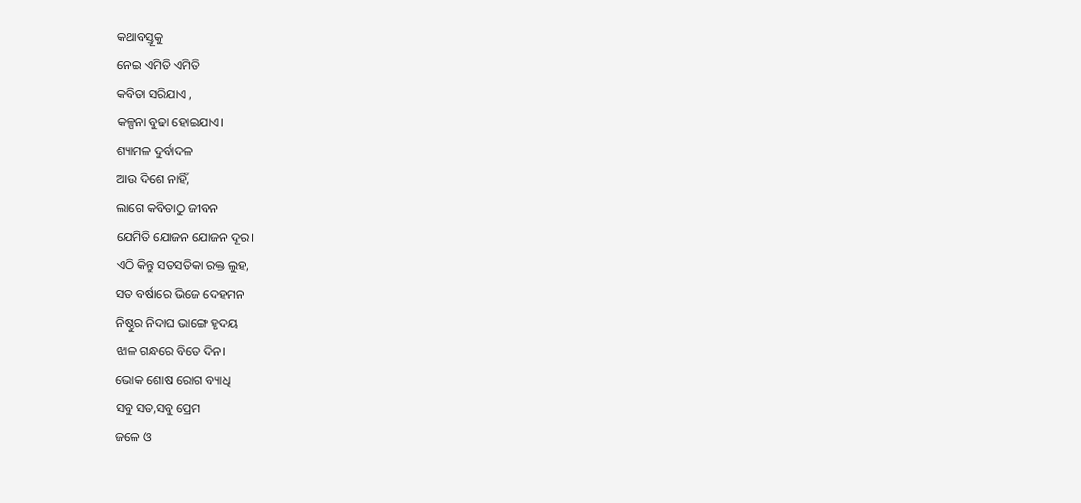କଥାବସ୍ତୂକୁ
ନେଇ ଏମିତି ଏମିତି
କବିତା ସରିଯାଏ ,
କଳ୍ପନା ବୁଢା ହୋଇଯାଏ।
ଶ୍ୟାମଳ ଦୁର୍ବାଦଳ
ଆଉ ଦିଶେ ନାହିଁ,
ଲାଗେ କବିତାଠୁ ଜୀବନ
ଯେମିତି ଯୋଜନ ଯୋଜନ ଦୂର।
ଏଠି କିନ୍ତୁ ସତସତିକା ରକ୍ତ ଲୁହ,
ସତ ବର୍ଷାରେ ଭିଜେ ଦେହମନ
ନିଷ୍ଠୁର ନିଦାଘ ଭାଙ୍ଗେ ହୃଦୟ
ଝାଳ ଗନ୍ଧରେ ବିତେ ଦିନ।
ଭୋକ ଶୋଷ ରୋଗ ବ୍ୟାଧି
ସବୁ ସତ,ସବୁ ପ୍ରେମ
ଜଳେ ଓ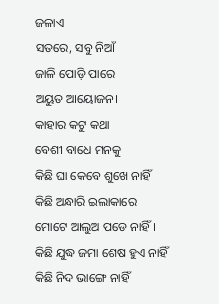ଜଳାଏ
ସତରେ, ସବୁ ନିଆଁ
ଜାଳି ପୋଡ଼ି ପାରେ
ଅୟୁତ ଆୟୋଜନ।
କାହାର କଟୁ କଥା
ବେଶୀ ବାଧେ ମନକୁ
କିଛି ଘା କେବେ ଶୁଖେ ନାହିଁ
କିଛି ଅନ୍ଧାରି ଇଲାକାରେ
ମୋଟେ ଆଲୁଅ ପଡେ ନାହିଁ।
କିଛି ଯୁଦ୍ଧ ଜମା ଶେଷ ହୁଏ ନାହିଁ
କିଛି ନିଦ ଭାଙ୍ଗେ ନାହିଁ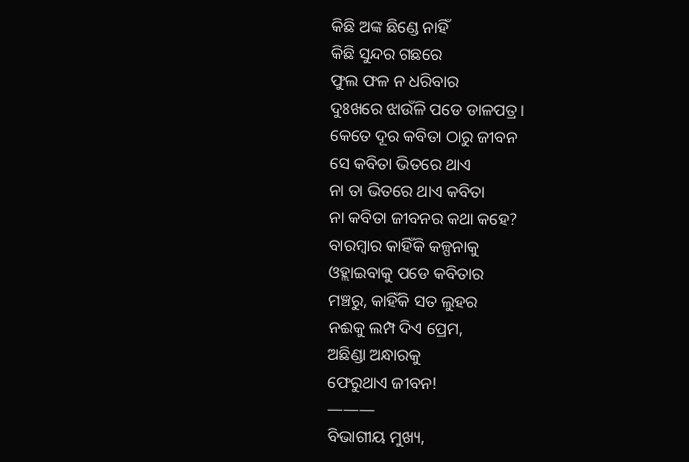କିଛି ଅଙ୍କ ଛିଣ୍ଡେ ନାହିଁ
କିଛି ସୁନ୍ଦର ଗଛରେ
ଫୁଲ ଫଳ ନ ଧରିବାର
ଦୁଃଖରେ ଝାଉଁଳି ପଡେ ଡାଳପତ୍ର।
କେତେ ଦୂର କବିତା ଠାରୁ ଜୀବନ
ସେ କବିତା ଭିତରେ ଥାଏ
ନା ତା ଭିତରେ ଥାଏ କବିତା
ନା କବିତା ଜୀବନର କଥା କହେ?
ବାରମ୍ବାର କାହିଁକି କଳ୍ପନାକୁ
ଓହ୍ଲାଇବାକୁ ପଡେ କବିତାର
ମଞ୍ଚରୁ, କାହିଁକି ସତ ଲୁହର
ନଈକୁ ଲମ୍ପ ଦିଏ ପ୍ରେମ,
ଅଛିଣ୍ଡା ଅନ୍ଧାରକୁ
ଫେରୁଥାଏ ଜୀବନ!
———
ବିଭାଗୀୟ ମୁଖ୍ୟ,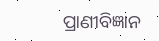ପ୍ରାଣୀବିଜ୍ଞାନ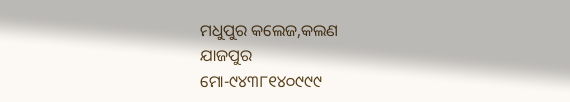ମଧୁପୁର କଲେଜ,କଲଣ
ଯାଜପୁର
ମୋ-୯୪୩୮୧୪୦୯୯୯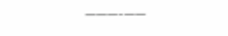———-——